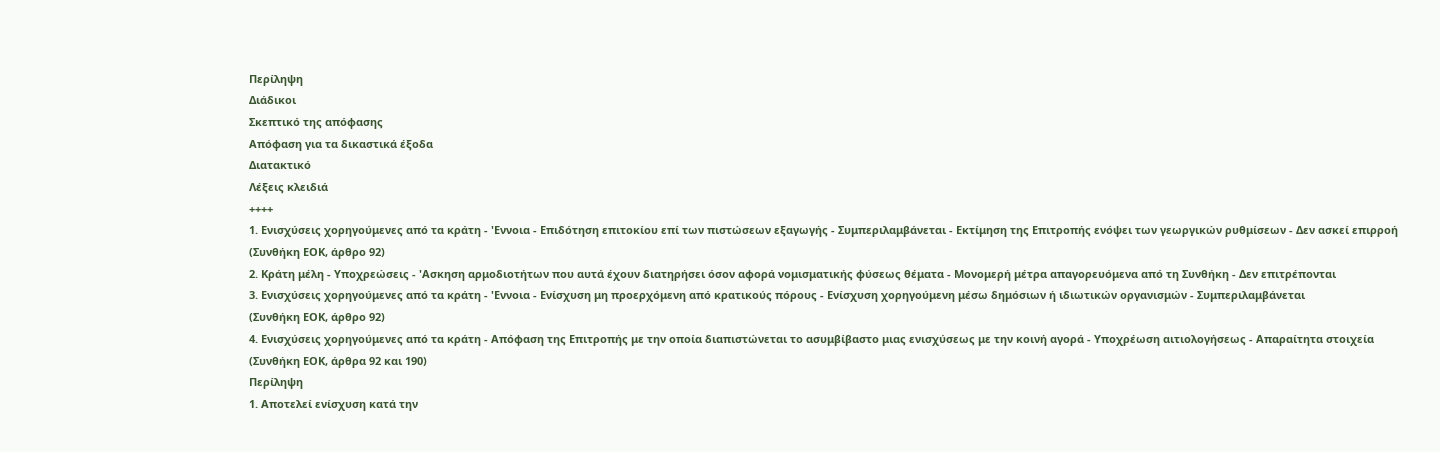Περίληψη
Διάδικοι
Σκεπτικό της απόφασης
Απόφαση για τα δικαστικά έξοδα
Διατακτικό
Λέξεις κλειδιά
++++
1. Ενισχύσεις χορηγούμενες από τα κράτη - 'Εννοια - Επιδότηση επιτοκίου επί των πιστώσεων εξαγωγής - Συμπεριλαμβάνεται - Εκτίμηση της Επιτροπής ενόψει των γεωργικών ρυθμίσεων - Δεν ασκεί επιρροή
(Συνθήκη ΕΟΚ, άρθρο 92)
2. Κράτη μέλη - Υποχρεώσεις - 'Ασκηση αρμοδιοτήτων που αυτά έχουν διατηρήσει όσον αφορά νομισματικής φύσεως θέματα - Μονομερή μέτρα απαγορευόμενα από τη Συνθήκη - Δεν επιτρέπονται
3. Ενισχύσεις χορηγούμενες από τα κράτη - 'Εννοια - Ενίσχυση μη προερχόμενη από κρατικούς πόρους - Ενίσχυση χορηγούμενη μέσω δημόσιων ή ιδιωτικών οργανισμών - Συμπεριλαμβάνεται
(Συνθήκη ΕΟΚ, άρθρο 92)
4. Ενισχύσεις χορηγούμενες από τα κράτη - Απόφαση της Επιτροπής με την οποία διαπιστώνεται το ασυμβίβαστο μιας ενισχύσεως με την κοινή αγορά - Υποχρέωση αιτιολογήσεως - Απαραίτητα στοιχεία
(Συνθήκη ΕΟΚ, άρθρα 92 και 190)
Περίληψη
1. Αποτελεί ενίσχυση κατά την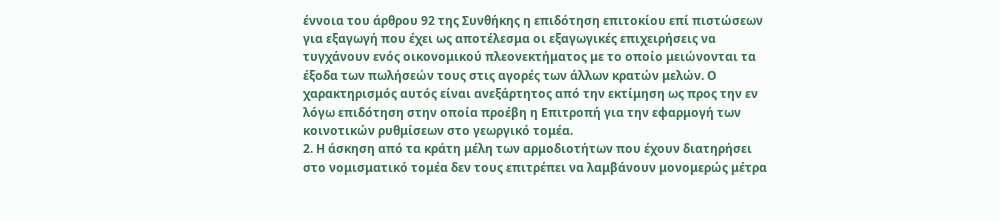έννοια του άρθρου 92 της Συνθήκης η επιδότηση επιτοκίου επί πιστώσεων για εξαγωγή που έχει ως αποτέλεσμα οι εξαγωγικές επιχειρήσεις να τυγχάνουν ενός οικονομικού πλεονεκτήματος με το οποίο μειώνονται τα έξοδα των πωλήσεών τους στις αγορές των άλλων κρατών μελών. Ο χαρακτηρισμός αυτός είναι ανεξάρτητος από την εκτίμηση ως προς την εν λόγω επιδότηση στην οποία προέβη η Επιτροπή για την εφαρμογή των κοινοτικών ρυθμίσεων στο γεωργικό τομέα.
2. Η άσκηση από τα κράτη μέλη των αρμοδιοτήτων που έχουν διατηρήσει στο νομισματικό τομέα δεν τους επιτρέπει να λαμβάνουν μονομερώς μέτρα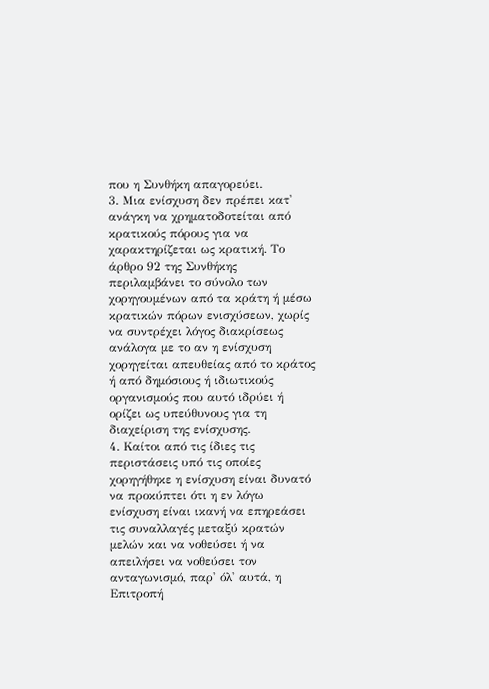που η Συνθήκη απαγορεύει.
3. Μια ενίσχυση δεν πρέπει κατ' ανάγκη να χρηματοδοτείται από κρατικούς πόρους για να χαρακτηρίζεται ως κρατική. Το άρθρο 92 της Συνθήκης περιλαμβάνει το σύνολο των χορηγουμένων από τα κράτη ή μέσω κρατικών πόρων ενισχύσεων, χωρίς να συντρέχει λόγος διακρίσεως ανάλογα με το αν η ενίσχυση χορηγείται απευθείας από το κράτος ή από δημόσιους ή ιδιωτικούς οργανισμούς που αυτό ιδρύει ή ορίζει ως υπεύθυνους για τη διαχείριση της ενίσχυσης.
4. Καίτοι από τις ίδιες τις περιστάσεις υπό τις οποίες χορηγήθηκε η ενίσχυση είναι δυνατό να προκύπτει ότι η εν λόγω ενίσχυση είναι ικανή να επηρεάσει τις συναλλαγές μεταξύ κρατών μελών και να νοθεύσει ή να απειλήσει να νοθεύσει τον ανταγωνισμό, παρ' όλ' αυτά, η Επιτροπή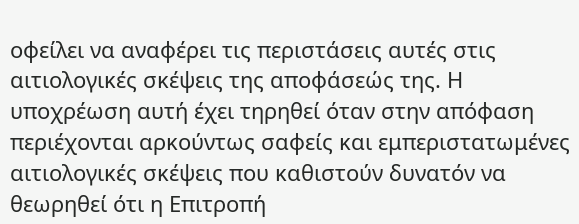οφείλει να αναφέρει τις περιστάσεις αυτές στις αιτιολογικές σκέψεις της αποφάσεώς της. Η υποχρέωση αυτή έχει τηρηθεί όταν στην απόφαση περιέχονται αρκούντως σαφείς και εμπεριστατωμένες αιτιολογικές σκέψεις που καθιστούν δυνατόν να θεωρηθεί ότι η Επιτροπή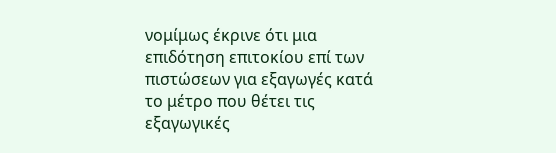νομίμως έκρινε ότι μια επιδότηση επιτοκίου επί των πιστώσεων για εξαγωγές κατά το μέτρο που θέτει τις εξαγωγικές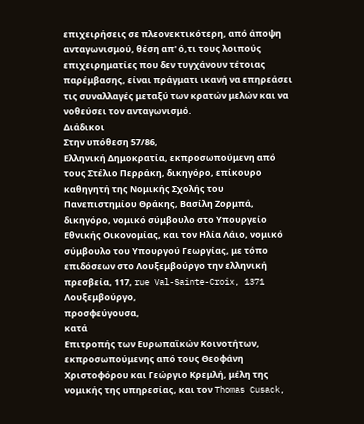επιχειρήσεις σε πλεονεκτικότερη, από άποψη ανταγωνισμού, θέση απ' ό,τι τους λοιπούς επιχειρηματίες που δεν τυγχάνουν τέτοιας παρέμβασης, είναι πράγματι ικανή να επηρεάσει τις συναλλαγές μεταξύ των κρατών μελών και να νοθεύσει τον ανταγωνισμό.
Διάδικοι
Στην υπόθεση 57/86,
Ελληνική Δημοκρατία, εκπροσωπούμενη από τους Στέλιο Περράκη, δικηγόρο, επίκουρο καθηγητή της Νομικής Σχολής του Πανεπιστημίου Θράκης, Βασίλη Ζορμπά, δικηγόρο, νομικό σύμβουλο στο Υπουργείο Εθνικής Οικονομίας, και τον Ηλία Λάιο, νομικό σύμβουλο του Υπουργού Γεωργίας, με τόπο επιδόσεων στο Λουξεμβούργο την ελληνική πρεσβεία, 117, rue Val-Sainte-Croix, 1371 Λουξεμβούργο,
προσφεύγουσα,
κατά
Επιτροπής των Ευρωπαϊκών Κοινοτήτων, εκπροσωπούμενης από τους Θεοφάνη Χριστοφόρου και Γεώργιο Κρεμλή, μέλη της νομικής της υπηρεσίας, και τον Thomas Cusack,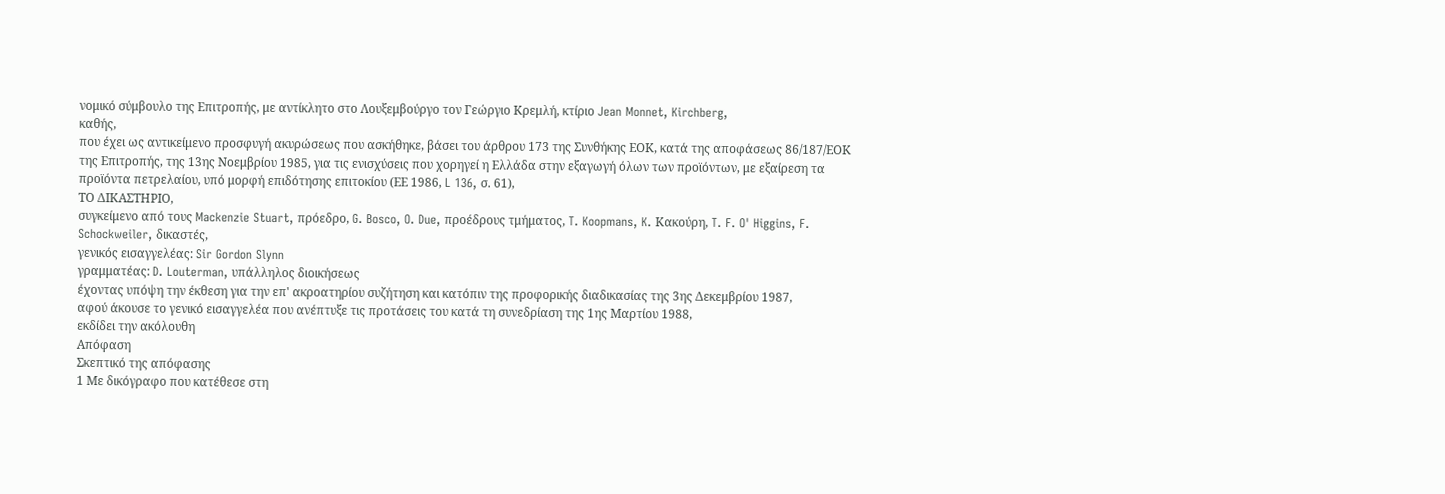νομικό σύμβουλο της Επιτροπής, με αντίκλητο στο Λουξεμβούργο τον Γεώργιο Κρεμλή, κτίριο Jean Monnet, Kirchberg,
καθής,
που έχει ως αντικείμενο προσφυγή ακυρώσεως που ασκήθηκε, βάσει του άρθρου 173 της Συνθήκης ΕΟΚ, κατά της αποφάσεως 86/187/ΕΟΚ της Επιτροπής, της 13ης Νοεμβρίου 1985, για τις ενισχύσεις που χορηγεί η Ελλάδα στην εξαγωγή όλων των προϊόντων, με εξαίρεση τα προϊόντα πετρελαίου, υπό μορφή επιδότησης επιτοκίου (ΕΕ 1986, L 136, σ. 61),
ΤΟ ΔΙΚΑΣΤΗΡΙΟ,
συγκείμενο από τους Mackenzie Stuart, πρόεδρο, G. Bosco, O. Due, προέδρους τμήματος, T. Koopmans, K. Κακούρη, T. F. O' Higgins, F. Schockweiler, δικαστές,
γενικός εισαγγελέας: Sir Gordon Slynn
γραμματέας: D. Louterman, υπάλληλος διοικήσεως
έχοντας υπόψη την έκθεση για την επ' ακροατηρίου συζήτηση και κατόπιν της προφορικής διαδικασίας της 3ης Δεκεμβρίου 1987,
αφού άκουσε το γενικό εισαγγελέα που ανέπτυξε τις προτάσεις του κατά τη συνεδρίαση της 1ης Μαρτίου 1988,
εκδίδει την ακόλουθη
Απόφαση
Σκεπτικό της απόφασης
1 Με δικόγραφο που κατέθεσε στη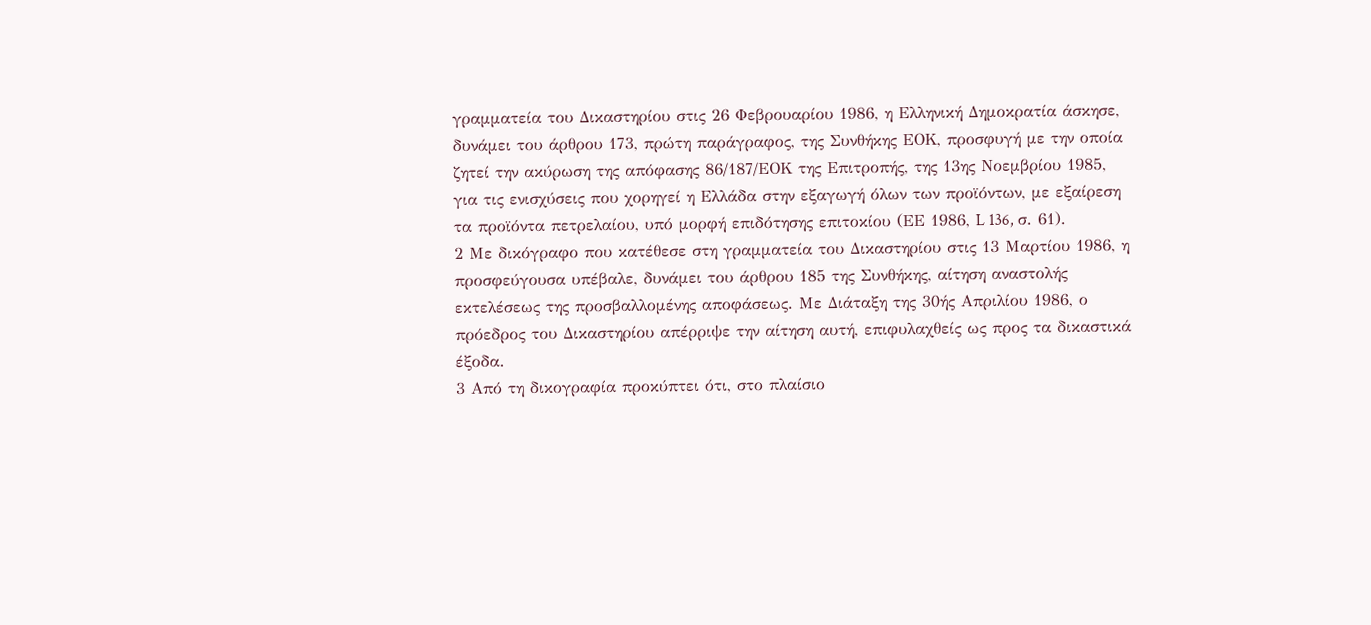γραμματεία του Δικαστηρίου στις 26 Φεβρουαρίου 1986, η Ελληνική Δημοκρατία άσκησε, δυνάμει του άρθρου 173, πρώτη παράγραφος, της Συνθήκης ΕΟΚ, προσφυγή με την οποία ζητεί την ακύρωση της απόφασης 86/187/ΕΟΚ της Επιτροπής, της 13ης Νοεμβρίου 1985, για τις ενισχύσεις που χορηγεί η Ελλάδα στην εξαγωγή όλων των προϊόντων, με εξαίρεση τα προϊόντα πετρελαίου, υπό μορφή επιδότησης επιτοκίου (ΕΕ 1986, L 136, σ. 61).
2 Με δικόγραφο που κατέθεσε στη γραμματεία του Δικαστηρίου στις 13 Μαρτίου 1986, η προσφεύγουσα υπέβαλε, δυνάμει του άρθρου 185 της Συνθήκης, αίτηση αναστολής εκτελέσεως της προσβαλλομένης αποφάσεως. Με Διάταξη της 30ής Απριλίου 1986, ο πρόεδρος του Δικαστηρίου απέρριψε την αίτηση αυτή, επιφυλαχθείς ως προς τα δικαστικά έξοδα.
3 Από τη δικογραφία προκύπτει ότι, στο πλαίσιο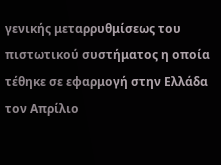γενικής μεταρρυθμίσεως του πιστωτικού συστήματος η οποία τέθηκε σε εφαρμογή στην Ελλάδα τον Απρίλιο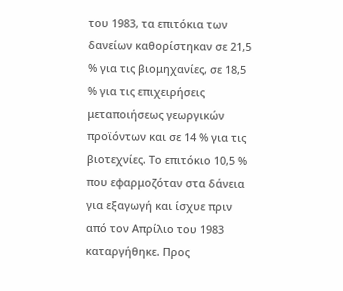του 1983, τα επιτόκια των δανείων καθορίστηκαν σε 21,5 % για τις βιομηχανίες, σε 18,5 % για τις επιχειρήσεις μεταποιήσεως γεωργικών προϊόντων και σε 14 % για τις βιοτεχνίες. Το επιτόκιο 10,5 % που εφαρμοζόταν στα δάνεια για εξαγωγή και ίσχυε πριν από τον Απρίλιο του 1983 καταργήθηκε. Προς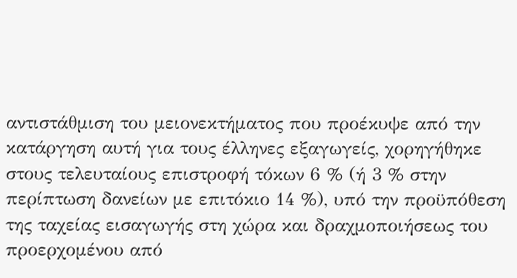αντιστάθμιση του μειονεκτήματος που προέκυψε από την κατάργηση αυτή για τους έλληνες εξαγωγείς, χορηγήθηκε στους τελευταίους επιστροφή τόκων 6 % (ή 3 % στην περίπτωση δανείων με επιτόκιο 14 %), υπό την προϋπόθεση της ταχείας εισαγωγής στη χώρα και δραχμοποιήσεως του προερχομένου από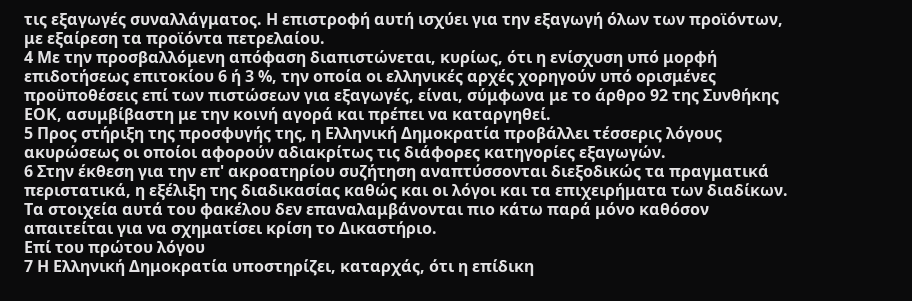τις εξαγωγές συναλλάγματος. Η επιστροφή αυτή ισχύει για την εξαγωγή όλων των προϊόντων, με εξαίρεση τα προϊόντα πετρελαίου.
4 Με την προσβαλλόμενη απόφαση διαπιστώνεται, κυρίως, ότι η ενίσχυση υπό μορφή επιδοτήσεως επιτοκίου 6 ή 3 %, την οποία οι ελληνικές αρχές χορηγούν υπό ορισμένες προϋποθέσεις επί των πιστώσεων για εξαγωγές, είναι, σύμφωνα με το άρθρο 92 της Συνθήκης ΕΟΚ, ασυμβίβαστη με την κοινή αγορά και πρέπει να καταργηθεί.
5 Προς στήριξη της προσφυγής της, η Ελληνική Δημοκρατία προβάλλει τέσσερις λόγους ακυρώσεως οι οποίοι αφορούν αδιακρίτως τις διάφορες κατηγορίες εξαγωγών.
6 Στην έκθεση για την επ' ακροατηρίου συζήτηση αναπτύσσονται διεξοδικώς τα πραγματικά περιστατικά, η εξέλιξη της διαδικασίας καθώς και οι λόγοι και τα επιχειρήματα των διαδίκων. Τα στοιχεία αυτά του φακέλου δεν επαναλαμβάνονται πιο κάτω παρά μόνο καθόσον απαιτείται για να σχηματίσει κρίση το Δικαστήριο.
Επί του πρώτου λόγου
7 Η Ελληνική Δημοκρατία υποστηρίζει, καταρχάς, ότι η επίδικη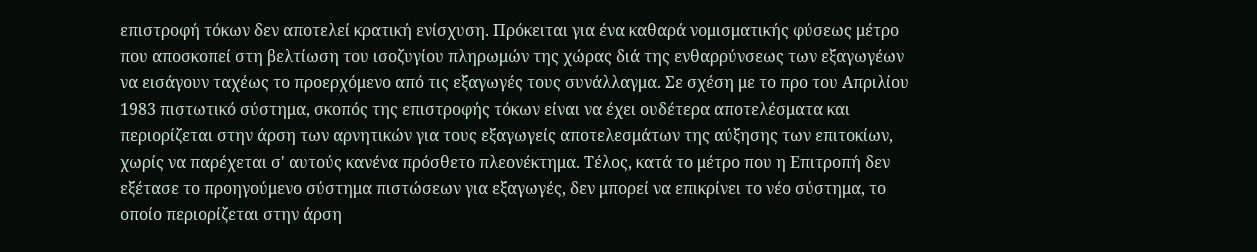επιστροφή τόκων δεν αποτελεί κρατική ενίσχυση. Πρόκειται για ένα καθαρά νομισματικής φύσεως μέτρο που αποσκοπεί στη βελτίωση του ισοζυγίου πληρωμών της χώρας διά της ενθαρρύνσεως των εξαγωγέων να εισάγουν ταχέως το προερχόμενο από τις εξαγωγές τους συνάλλαγμα. Σε σχέση με το προ του Απριλίου 1983 πιστωτικό σύστημα, σκοπός της επιστροφής τόκων είναι να έχει ουδέτερα αποτελέσματα και περιορίζεται στην άρση των αρνητικών για τους εξαγωγείς αποτελεσμάτων της αύξησης των επιτοκίων, χωρίς να παρέχεται σ' αυτούς κανένα πρόσθετο πλεονέκτημα. Τέλος, κατά το μέτρο που η Επιτροπή δεν εξέτασε το προηγούμενο σύστημα πιστώσεων για εξαγωγές, δεν μπορεί να επικρίνει το νέο σύστημα, το οποίο περιορίζεται στην άρση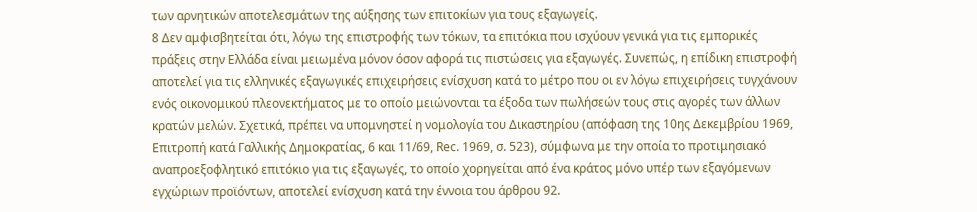των αρνητικών αποτελεσμάτων της αύξησης των επιτοκίων για τους εξαγωγείς.
8 Δεν αμφισβητείται ότι, λόγω της επιστροφής των τόκων, τα επιτόκια που ισχύουν γενικά για τις εμπορικές πράξεις στην Ελλάδα είναι μειωμένα μόνον όσον αφορά τις πιστώσεις για εξαγωγές. Συνεπώς, η επίδικη επιστροφή αποτελεί για τις ελληνικές εξαγωγικές επιχειρήσεις ενίσχυση κατά το μέτρο που οι εν λόγω επιχειρήσεις τυγχάνουν ενός οικονομικού πλεονεκτήματος με το οποίο μειώνονται τα έξοδα των πωλήσεών τους στις αγορές των άλλων κρατών μελών. Σχετικά, πρέπει να υπομνηστεί η νομολογία του Δικαστηρίου (απόφαση της 10ης Δεκεμβρίου 1969, Επιτροπή κατά Γαλλικής Δημοκρατίας, 6 και 11/69, Rec. 1969, σ. 523), σύμφωνα με την οποία το προτιμησιακό αναπροεξοφλητικό επιτόκιο για τις εξαγωγές, το οποίο χορηγείται από ένα κράτος μόνο υπέρ των εξαγόμενων εγχώριων προϊόντων, αποτελεί ενίσχυση κατά την έννοια του άρθρου 92.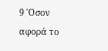9 'Οσον αφορά το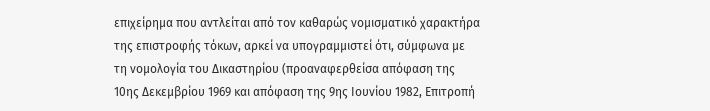επιχείρημα που αντλείται από τον καθαρώς νομισματικό χαρακτήρα της επιστροφής τόκων, αρκεί να υπογραμμιστεί ότι, σύμφωνα με τη νομολογία του Δικαστηρίου (προαναφερθείσα απόφαση της 10ης Δεκεμβρίου 1969 και απόφαση της 9ης Ιουνίου 1982, Επιτροπή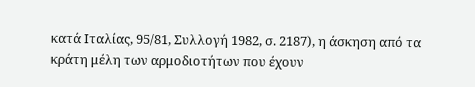κατά Ιταλίας, 95/81, Συλλογή 1982, σ. 2187), η άσκηση από τα κράτη μέλη των αρμοδιοτήτων που έχουν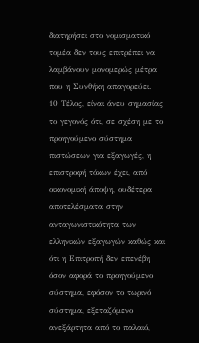διατηρήσει στο νομισματικό τομέα δεν τους επιτρέπει να λαμβάνουν μονομερώς μέτρα που η Συνθήκη απαγορεύει.
10 Τέλος, είναι άνευ σημασίας το γεγονός ότι, σε σχέση με το προηγούμενο σύστημα πιστώσεων για εξαγωγές, η επιστροφή τόκων έχει, από οικονομική άποψη, ουδέτερα αποτελέσματα στην ανταγωνιστικότητα των ελληνικών εξαγωγών καθώς και ότι η Επιτροπή δεν επενέβη όσον αφορά το προηγούμενο σύστημα, εφόσον το τωρινό σύστημα, εξεταζόμενο ανεξάρτητα από το παλαιό,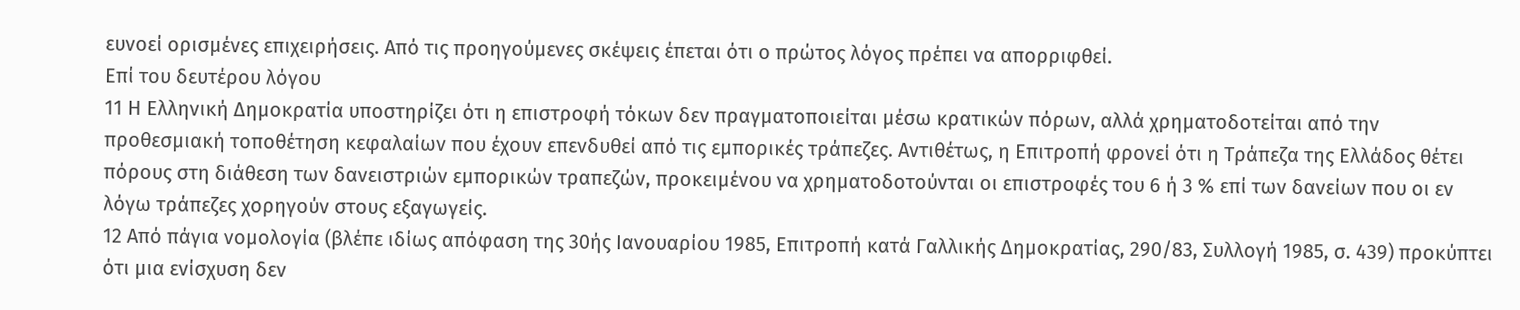ευνοεί ορισμένες επιχειρήσεις. Από τις προηγούμενες σκέψεις έπεται ότι ο πρώτος λόγος πρέπει να απορριφθεί.
Επί του δευτέρου λόγου
11 Η Ελληνική Δημοκρατία υποστηρίζει ότι η επιστροφή τόκων δεν πραγματοποιείται μέσω κρατικών πόρων, αλλά χρηματοδοτείται από την προθεσμιακή τοποθέτηση κεφαλαίων που έχουν επενδυθεί από τις εμπορικές τράπεζες. Αντιθέτως, η Επιτροπή φρονεί ότι η Τράπεζα της Ελλάδος θέτει πόρους στη διάθεση των δανειστριών εμπορικών τραπεζών, προκειμένου να χρηματοδοτούνται οι επιστροφές του 6 ή 3 % επί των δανείων που οι εν λόγω τράπεζες χορηγούν στους εξαγωγείς.
12 Από πάγια νομολογία (βλέπε ιδίως απόφαση της 30ής Ιανουαρίου 1985, Επιτροπή κατά Γαλλικής Δημοκρατίας, 290/83, Συλλογή 1985, σ. 439) προκύπτει ότι μια ενίσχυση δεν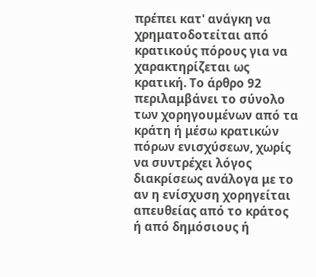πρέπει κατ' ανάγκη να χρηματοδοτείται από κρατικούς πόρους για να χαρακτηρίζεται ως κρατική. Το άρθρο 92 περιλαμβάνει το σύνολο των χορηγουμένων από τα κράτη ή μέσω κρατικών πόρων ενισχύσεων, χωρίς να συντρέχει λόγος διακρίσεως ανάλογα με το αν η ενίσχυση χορηγείται απευθείας από το κράτος ή από δημόσιους ή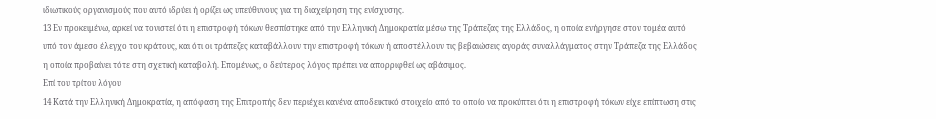ιδιωτικούς οργανισμούς που αυτό ιδρύει ή ορίζει ως υπεύθυνους για τη διαχείρηση της ενίσχυσης.
13 Εν προκειμένω, αρκεί να τονιστεί ότι η επιστροφή τόκων θεσπίστηκε από την Ελληνική Δημοκρατία μέσω της Τράπεζας της Ελλάδος, η οποία ενήργησε στον τομέα αυτό υπό τον άμεσο έλεγχο του κράτους, και ότι οι τράπεζες καταβάλλουν την επιστροφή τόκων ή αποστέλλουν τις βεβαιώσεις αγοράς συναλλάγματος στην Τράπεζα της Ελλάδος η οποία προβαίνει τότε στη σχετική καταβολή. Επομένως, ο δεύτερος λόγος πρέπει να απορριφθεί ως αβάσιμος.
Επί του τρίτου λόγου
14 Κατά την Ελληνική Δημοκρατία, η απόφαση της Επιτροπής δεν περιέχει κανένα αποδεικτικό στοιχείο από το οποίο να προκύπτει ότι η επιστροφή τόκων είχε επίπτωση στις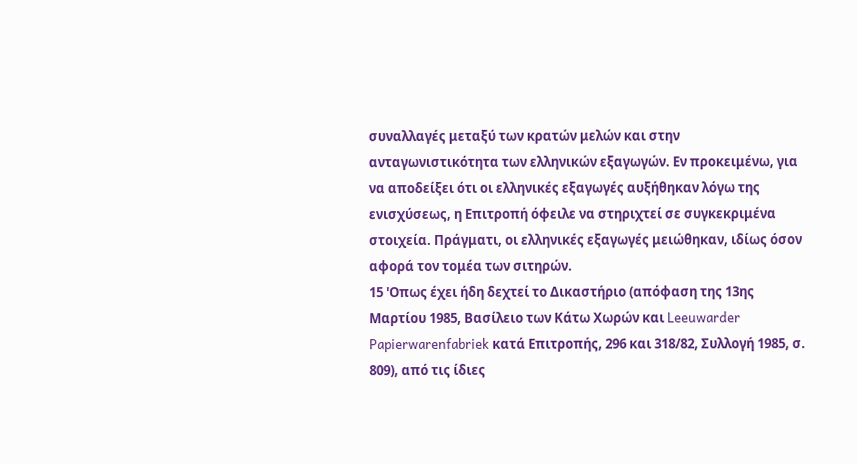συναλλαγές μεταξύ των κρατών μελών και στην ανταγωνιστικότητα των ελληνικών εξαγωγών. Εν προκειμένω, για να αποδείξει ότι οι ελληνικές εξαγωγές αυξήθηκαν λόγω της ενισχύσεως, η Επιτροπή όφειλε να στηριχτεί σε συγκεκριμένα στοιχεία. Πράγματι, οι ελληνικές εξαγωγές μειώθηκαν, ιδίως όσον αφορά τον τομέα των σιτηρών.
15 'Οπως έχει ήδη δεχτεί το Δικαστήριο (απόφαση της 13ης Μαρτίου 1985, Βασίλειο των Κάτω Χωρών και Leeuwarder Papierwarenfabriek κατά Επιτροπής, 296 και 318/82, Συλλογή 1985, σ. 809), από τις ίδιες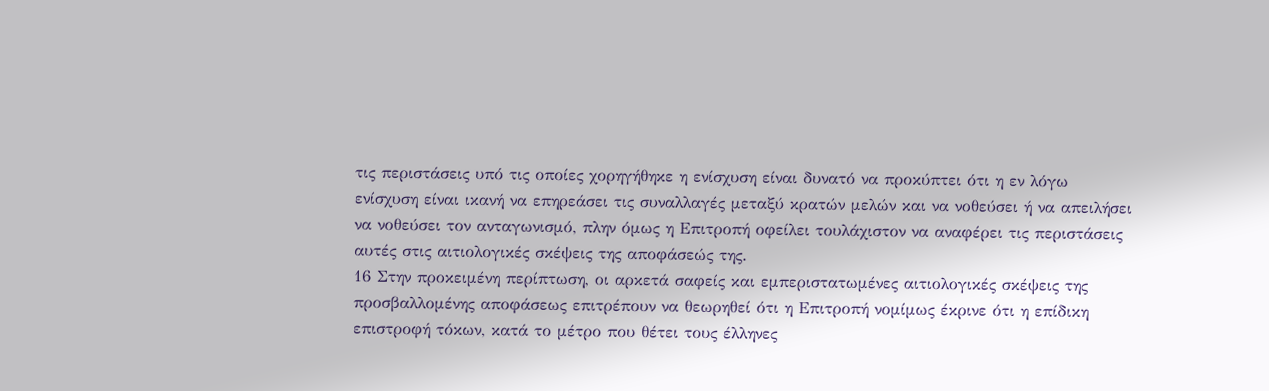τις περιστάσεις υπό τις οποίες χορηγήθηκε η ενίσχυση είναι δυνατό να προκύπτει ότι η εν λόγω ενίσχυση είναι ικανή να επηρεάσει τις συναλλαγές μεταξύ κρατών μελών και να νοθεύσει ή να απειλήσει να νοθεύσει τον ανταγωνισμό, πλην όμως η Επιτροπή οφείλει τουλάχιστον να αναφέρει τις περιστάσεις αυτές στις αιτιολογικές σκέψεις της αποφάσεώς της.
16 Στην προκειμένη περίπτωση, οι αρκετά σαφείς και εμπεριστατωμένες αιτιολογικές σκέψεις της προσβαλλομένης αποφάσεως επιτρέπουν να θεωρηθεί ότι η Επιτροπή νομίμως έκρινε ότι η επίδικη επιστροφή τόκων, κατά το μέτρο που θέτει τους έλληνες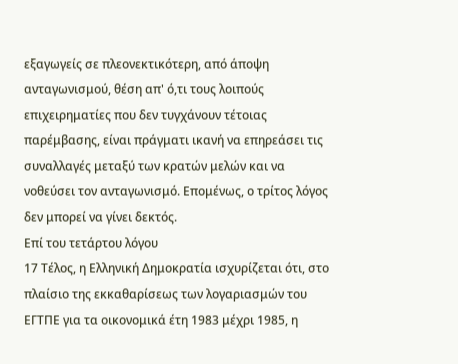εξαγωγείς σε πλεονεκτικότερη, από άποψη ανταγωνισμού, θέση απ' ό,τι τους λοιπούς επιχειρηματίες που δεν τυγχάνουν τέτοιας παρέμβασης, είναι πράγματι ικανή να επηρεάσει τις συναλλαγές μεταξύ των κρατών μελών και να νοθεύσει τον ανταγωνισμό. Επομένως, ο τρίτος λόγος δεν μπορεί να γίνει δεκτός.
Επί του τετάρτου λόγου
17 Τέλος, η Ελληνική Δημοκρατία ισχυρίζεται ότι, στο πλαίσιο της εκκαθαρίσεως των λογαριασμών του ΕΓΤΠΕ για τα οικονομικά έτη 1983 μέχρι 1985, η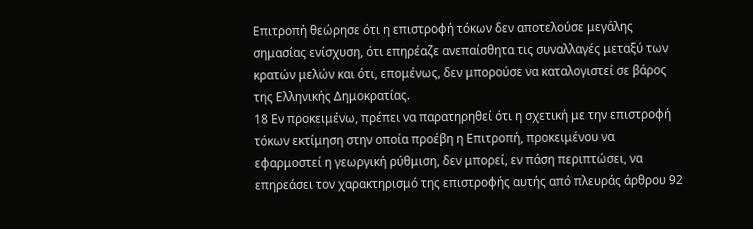Επιτροπή θεώρησε ότι η επιστροφή τόκων δεν αποτελούσε μεγάλης σημασίας ενίσχυση, ότι επηρέαζε ανεπαίσθητα τις συναλλαγές μεταξύ των κρατών μελών και ότι, επομένως, δεν μπορούσε να καταλογιστεί σε βάρος της Ελληνικής Δημοκρατίας.
18 Εν προκειμένω, πρέπει να παρατηρηθεί ότι η σχετική με την επιστροφή τόκων εκτίμηση στην οποία προέβη η Επιτροπή, προκειμένου να εφαρμοστεί η γεωργική ρύθμιση, δεν μπορεί, εν πάση περιπτώσει, να επηρεάσει τον χαρακτηρισμό της επιστροφής αυτής από πλευράς άρθρου 92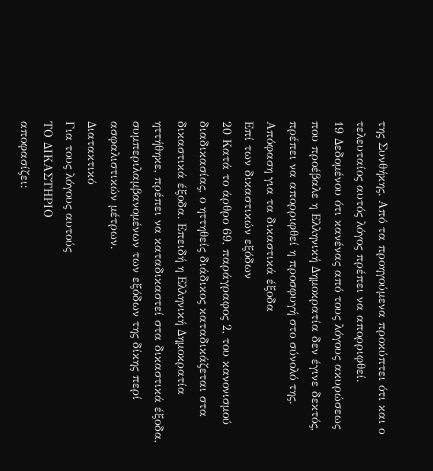της Συνθήκης. Από τα προηγούμενα προκύπτει ότι και ο τελευταίος αυτός λόγος πρέπει να απορριφθεί.
19 Δεδομένου ότι κανένας από τους λόγους ακυρώσεως που προέβαλε η Ελληνική Δημοκρατία δεν έγινε δεκτός, πρέπει να απορριφθεί η προσφυγή στο σύνολό της.
Απόφαση για τα δικαστικά έξοδα
Επί των δικαστικών εξόδων
20 Κατά το άρθρο 69, παράγραφος 2, του κανονισμού διαδικασίας, ο ηττηθείς διάδικος καταδικάζεται στα δικαστικά έξοδα. Επειδή η Ελληνική Δημοκρατία ηττήθηκε, πρέπει να καταδικαστεί στα δικαστικά έξοδα, συμπεριλαμβανομένων των εξόδων της δίκης περί ασφαλιστικών μέτρων.
Διατακτικό
Για τους λόγους αυτούς
ΤΟ ΔΙΚΑΣΤΗΡΙΟ
αποφασίζει: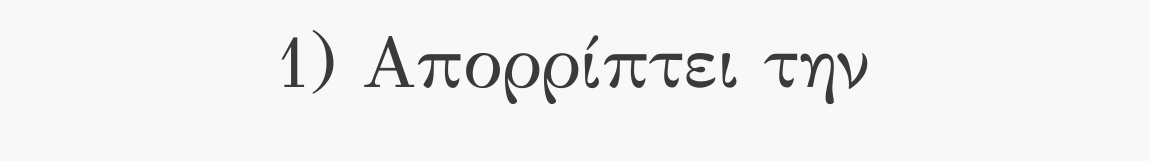1) Απορρίπτει την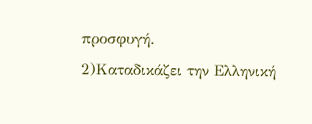προσφυγή.
2)Καταδικάζει την Ελληνική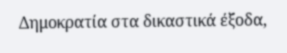Δημοκρατία στα δικαστικά έξοδα,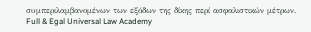συμπεριλαμβανομένων των εξόδων της δίκης περί ασφαλιστικών μέτρων.
Full & Egal Universal Law Academy